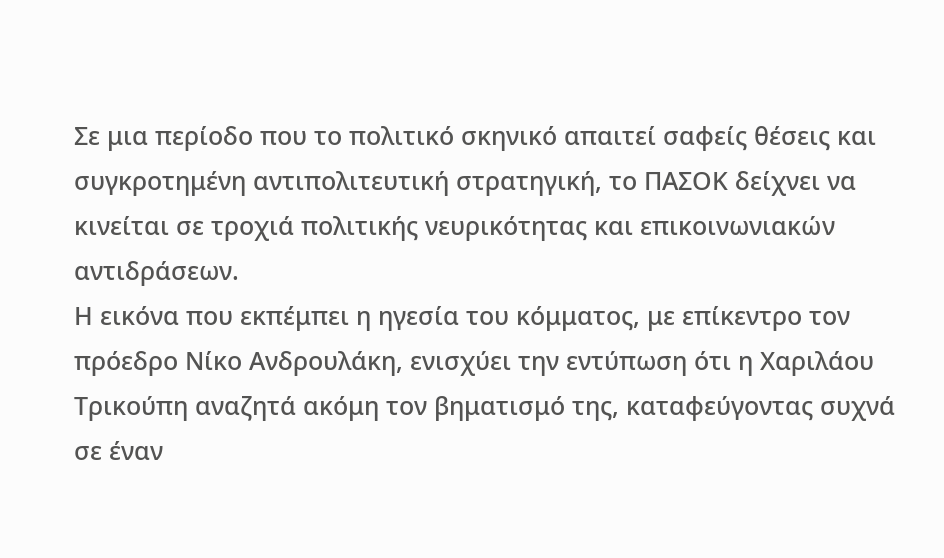Σε μια περίοδο που το πολιτικό σκηνικό απαιτεί σαφείς θέσεις και συγκροτημένη αντιπολιτευτική στρατηγική, το ΠΑΣΟΚ δείχνει να κινείται σε τροχιά πολιτικής νευρικότητας και επικοινωνιακών αντιδράσεων.
Η εικόνα που εκπέμπει η ηγεσία του κόμματος, με επίκεντρο τον πρόεδρο Νίκο Ανδρουλάκη, ενισχύει την εντύπωση ότι η Χαριλάου Τρικούπη αναζητά ακόμη τον βηματισμό της, καταφεύγοντας συχνά σε έναν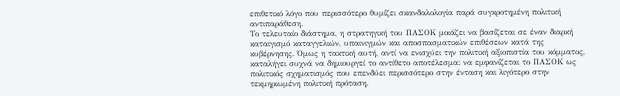επιθετικό λόγο που περισσότερο θυμίζει σκανδαλολογία παρά συγκροτημένη πολιτική αντιπαράθεση.
Το τελευταίο διάστημα, η στρατηγική του ΠΑΣΟΚ μοιάζει να βασίζεται σε έναν διαρκή καταιγισμό καταγγελιών, υπαινιγμών και αποσπασματικών επιθέσεων κατά της κυβέρνησης. Όμως η τακτική αυτή, αντί να ενισχύει την πολιτική αξιοπιστία του κόμματος, καταλήγει συχνά να δημιουργεί το αντίθετο αποτέλεσμα: να εμφανίζεται το ΠΑΣΟΚ ως πολιτικός σχηματισμός που επενδύει περισσότερο στην ένταση και λιγότερο στην τεκμηριωμένη πολιτική πρόταση.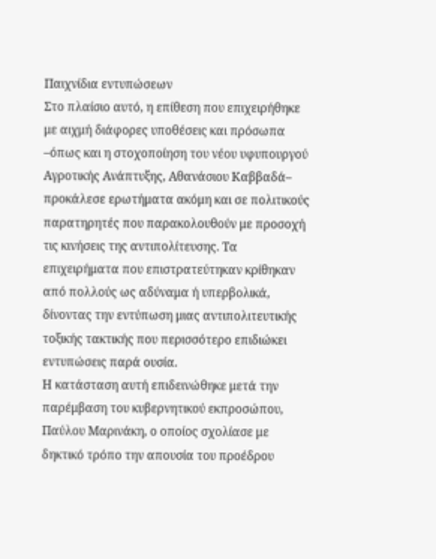Παιχνίδια εντυπώσεων
Στο πλαίσιο αυτό, η επίθεση που επιχειρήθηκε με αιχμή διάφορες υποθέσεις και πρόσωπα –όπως και η στοχοποίηση του νέου υφυπουργού Αγροτικής Ανάπτυξης, Αθανάσιου Καββαδά– προκάλεσε ερωτήματα ακόμη και σε πολιτικούς παρατηρητές που παρακολουθούν με προσοχή τις κινήσεις της αντιπολίτευσης. Τα επιχειρήματα που επιστρατεύτηκαν κρίθηκαν από πολλούς ως αδύναμα ή υπερβολικά, δίνοντας την εντύπωση μιας αντιπολιτευτικής τοξικής τακτικής που περισσότερο επιδιώκει εντυπώσεις παρά ουσία.
Η κατάσταση αυτή επιδεινώθηκε μετά την παρέμβαση του κυβερνητικού εκπροσώπου, Παύλου Μαρινάκη, ο οποίος σχολίασε με δηκτικό τρόπο την απουσία του προέδρου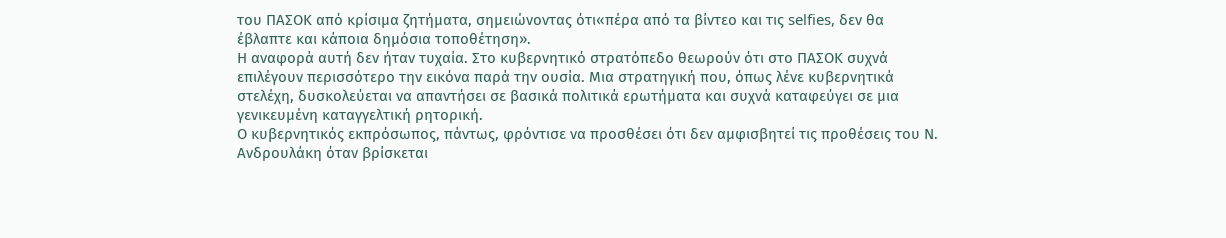του ΠΑΣΟΚ από κρίσιμα ζητήματα, σημειώνοντας ότι«πέρα από τα βίντεο και τις selfies, δεν θα έβλαπτε και κάποια δημόσια τοποθέτηση».
Η αναφορά αυτή δεν ήταν τυχαία. Στο κυβερνητικό στρατόπεδο θεωρούν ότι στο ΠΑΣΟΚ συχνά επιλέγουν περισσότερο την εικόνα παρά την ουσία. Μια στρατηγική που, όπως λένε κυβερνητικά στελέχη, δυσκολεύεται να απαντήσει σε βασικά πολιτικά ερωτήματα και συχνά καταφεύγει σε μια γενικευμένη καταγγελτική ρητορική.
Ο κυβερνητικός εκπρόσωπος, πάντως, φρόντισε να προσθέσει ότι δεν αμφισβητεί τις προθέσεις του Ν. Ανδρουλάκη όταν βρίσκεται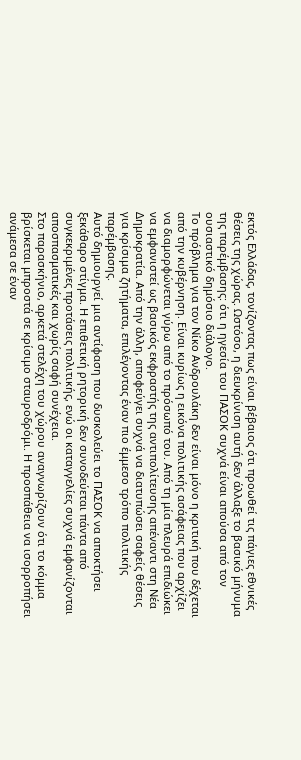εκτός Ελλάδας, τονίζοντας πως είναι βέβαιος ότι προωθεί τις πάγιες εθνικές θέσεις της χώρας. Ωστόσο, η διευκρίνιση αυτή δεν άλλαξε το βασικό μήνυμα της παρέμβασης: ότι η ηγεσία του ΠΑΣΟΚ συχνά είναι απούσα από τον ουσιαστικό δημόσιο διάλογο.
Το πρόβλημα για τον Νίκο Ανδρουλάκη δεν είναι μόνο η κριτική που δέχεται από την κυβέρνηση. Είναι κυρίως η εικόνα πολιτικής ασάφειας που αρχίζει να διαμορφώνεται γύρω από το πρόσωπό του. Από τη μία πλευρά επιδιώκει να εμφανιστεί ως βασικός εκφραστής της αντιπολίτευσης απέναντι στη Νέα Δημοκρατία. Από την άλλη, αποφεύγει συχνά να διατυπώσει σαφείς θέσεις για κρίσιμα ζητήματα, επιλέγοντας έναν πιο έμμεσο τρόπο πολιτικής παρέμβασης.
Αυτό δημιουργεί μια αντίφαση που δυσκολεύει το ΠΑΣΟΚ να αποκτήσει ξεκάθαρο στίγμα. Η επιθετική ρητορική δεν συνοδεύεται πάντα από συγκεκριμένες προτάσεις πολιτικής, ενώ οι καταγγελίες συχνά εμφανίζονται αποσπασματικές και χωρίς σαφή συνέχεια.
Στο παρασκήνιο, αρκετά στελέχη του χώρου αναγνωρίζουν ότι το κόμμα βρίσκεται μπροστά σε κρίσιμο σταυροδρόμι. Η προσπάθεια να ισορροπήσει ανάμεσα σε έναν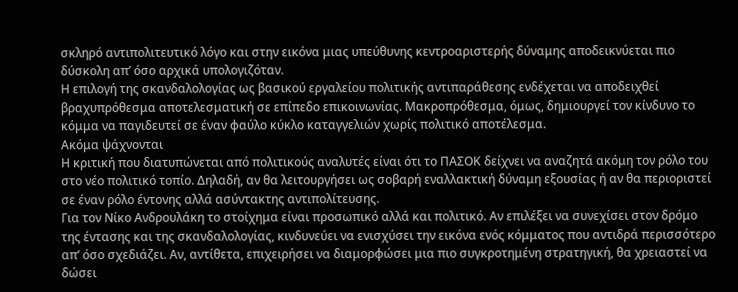σκληρό αντιπολιτευτικό λόγο και στην εικόνα μιας υπεύθυνης κεντροαριστερής δύναμης αποδεικνύεται πιο δύσκολη απ’ όσο αρχικά υπολογιζόταν.
Η επιλογή της σκανδαλολογίας ως βασικού εργαλείου πολιτικής αντιπαράθεσης ενδέχεται να αποδειχθεί βραχυπρόθεσμα αποτελεσματική σε επίπεδο επικοινωνίας. Μακροπρόθεσμα, όμως, δημιουργεί τον κίνδυνο το κόμμα να παγιδευτεί σε έναν φαύλο κύκλο καταγγελιών χωρίς πολιτικό αποτέλεσμα.
Ακόμα ψάχνονται
Η κριτική που διατυπώνεται από πολιτικούς αναλυτές είναι ότι το ΠΑΣΟΚ δείχνει να αναζητά ακόμη τον ρόλο του στο νέο πολιτικό τοπίο. Δηλαδή, αν θα λειτουργήσει ως σοβαρή εναλλακτική δύναμη εξουσίας ή αν θα περιοριστεί σε έναν ρόλο έντονης αλλά ασύντακτης αντιπολίτευσης.
Για τον Νίκο Ανδρουλάκη το στοίχημα είναι προσωπικό αλλά και πολιτικό. Αν επιλέξει να συνεχίσει στον δρόμο της έντασης και της σκανδαλολογίας, κινδυνεύει να ενισχύσει την εικόνα ενός κόμματος που αντιδρά περισσότερο απ’ όσο σχεδιάζει. Αν, αντίθετα, επιχειρήσει να διαμορφώσει μια πιο συγκροτημένη στρατηγική, θα χρειαστεί να δώσει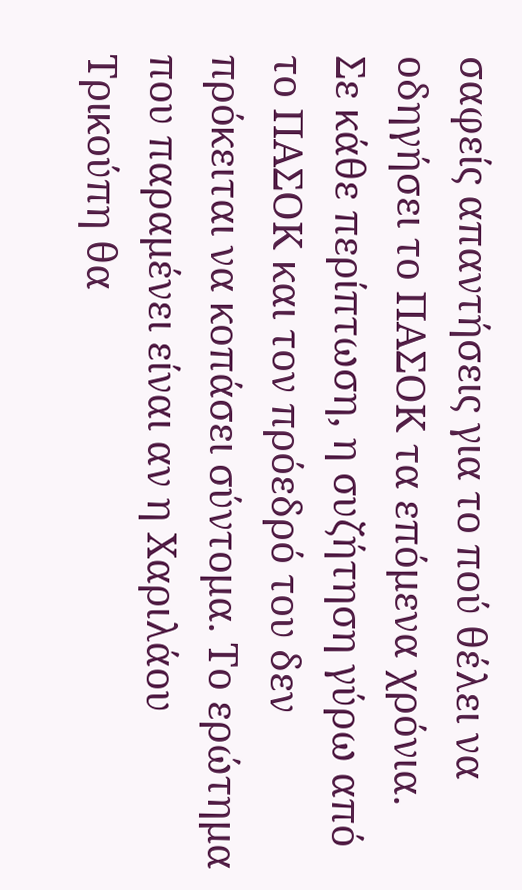σαφείς απαντήσεις για το πού θέλει να οδηγήσει το ΠΑΣΟΚ τα επόμενα χρόνια.
Σε κάθε περίπτωση, η συζήτηση γύρω από το ΠΑΣΟΚ και τον πρόεδρό του δεν πρόκειται να κοπάσει σύντομα. Το ερώτημα που παραμένει είναι αν η Χαριλάου Τρικούπη θα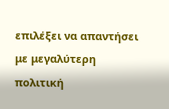επιλέξει να απαντήσει με μεγαλύτερη πολιτική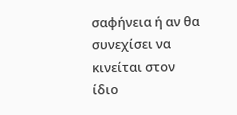σαφήνεια ή αν θα συνεχίσει να κινείται στον ίδιο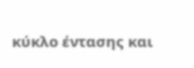κύκλο έντασης και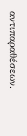αντιπαραθέσεων.